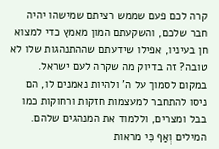קרה לכם פעם שממש רציתם שמישהו יהיה חבר שלכם, והשקעתם המון מאמץ כדי למצוא חן בעיניו, אפילו שידעתם שההתנהגות שלו לא טובה? זה בדיוק מה שקרה לעם ישראל. במקום לסמוך על ה' ולהיות נאמנים לו, הם ניסו להתחבר למעצמות חזקות ורחוקות כמו בבל ומצרים, וללמוד את המנהגים שלהם.
המילים וְאַף כִּי מראות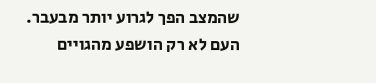שהמצב הפך לגרוע יותר מבעבר. העם לא רק הושפע מהגויים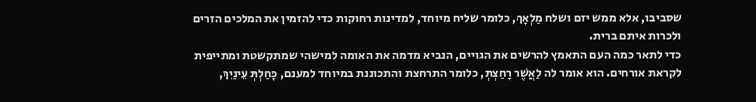שסביבו, אלא ממש יזם ושלח מַלְאָךְ, כלומר שליח מיוחד, למדינות רחוקות כדי להזמין את המלכים הזרים ולכרות איתם ברית.
כדי לתאר כמה העם התאמץ להרשים את הגויים, הנביא מדמה את האומה למישהי שמתקשטת ומתייפית לקראת אורחים. הוא אומר לה לַאֲשֶׁר רָחַצְתְּ, כלומר התרחצת והתכוננת במיוחד למענם, כָּחַלְתְּ עֵינַיִךְ,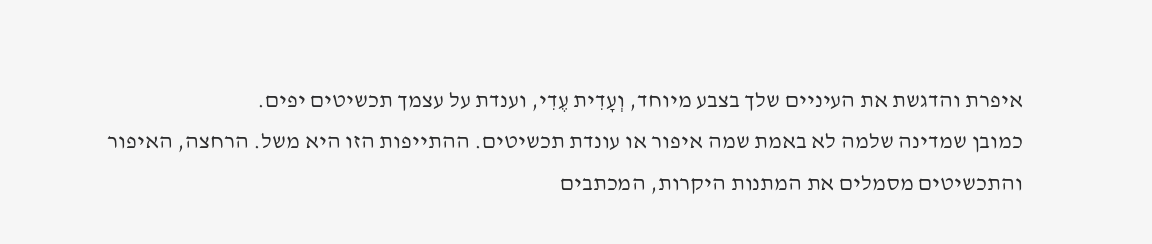איפרת והדגשת את העיניים שלך בצבע מיוחד, וְעָדִית עֶדִי, וענדת על עצמך תכשיטים יפים.
כמובן שמדינה שלמה לא באמת שמה איפור או עונדת תכשיטים. ההתייפות הזו היא משל. הרחצה, האיפור והתכשיטים מסמלים את המתנות היקרות, המכתבים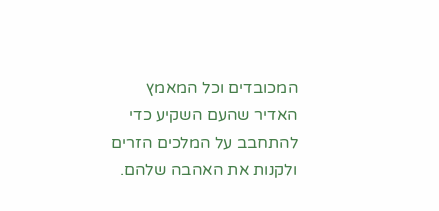המכובדים וכל המאמץ האדיר שהעם השקיע כדי להתחבב על המלכים הזרים ולקנות את האהבה שלהם.